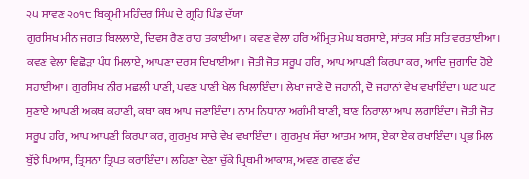੨੫ ਸਾਵਣ ੨੦੧੮ ਬਿਕ੍ਰਮੀ ਮਹਿੰਦਰ ਸਿੰਘ ਦੇ ਗ੍ਰਹਿ ਪਿੰਡ ਦੱਯਾ
ਗੁਰਸਿਖ ਮੀਨ ਜਗਤ ਬਿਲਲਾਏ, ਦਿਵਸ ਰੈਣ ਰਾਹ ਤਕਾਈਆ। ਕਵਣ ਵੇਲਾ ਹਰਿ ਅੰਮ੍ਰਿਤ ਮੇਘ ਬਰਸਾਏ, ਸਾਂਤਕ ਸਤਿ ਸਤਿ ਵਰਤਾਈਆ। ਕਵਣ ਵੇਲਾ ਵਿਛੋੜਾ ਪੰਧ ਮਿਲਾਏ, ਆਪਣਾ ਦਰਸ ਦਿਖਾਈਆ। ਜੋਤੀ ਜੋਤ ਸਰੂਪ ਹਰਿ, ਆਪ ਆਪਣੀ ਕਿਰਪਾ ਕਰ, ਆਦਿ ਜੁਗਾਦਿ ਹੋਏ ਸਹਾਈਆ। ਗੁਰਸਿਖ ਨੀਰ ਮਛਲੀ ਪਾਣੀ, ਪਵਣ ਪਾਣੀ ਖੇਲ ਖਿਲਾਇੰਦਾ। ਲੇਖਾ ਜਾਣੇ ਦੋ ਜਹਾਨੀ, ਦੋ ਜਹਾਨਾਂ ਵੇਖ ਵਖਾਇੰਦਾ। ਘਟ ਘਟ ਸੁਣਾਏ ਆਪਣੀ ਅਕਥ ਕਹਾਣੀ, ਕਥਾ ਕਥ ਆਪ ਜਣਾਇੰਦਾ। ਨਾਮ ਨਿਧਾਨਾ ਅਗੰਮੀ ਬਾਣੀ, ਬਾਣ ਨਿਰਾਲਾ ਆਪ ਲਗਾਇੰਦਾ। ਜੋਤੀ ਜੋਤ ਸਰੂਪ ਹਰਿ, ਆਪ ਆਪਣੀ ਕਿਰਪਾ ਕਰ, ਗੁਰਮੁਖ ਸਾਚੇ ਵੇਖ ਵਖਾਇੰਦਾ । ਗੁਰਮੁਖ ਸੱਚਾ ਆਤਮ ਆਸ, ਏਕਾ ਏਕ ਰਖਾਇੰਦਾ। ਪ੍ਰਭ ਮਿਲ ਬੁੱਝੇ ਪਿਆਸ, ਤ੍ਰਿਸਨਾ ਤ੍ਰਿਪਤ ਕਰਾਇੰਦਾ। ਲਹਿਣਾ ਦੇਣਾ ਚੁੱਕੇ ਪ੍ਰਿਥਮੀ ਆਕਾਸ਼, ਅਵਣ ਗਵਣ ਫੰਦ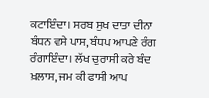ਕਟਾਇੰਦਾ। ਸਰਬ ਸੁਖ ਦਾਤਾ ਦੀਨਾ ਬੰਧਨ ਵਸੇ ਪਾਸ, ਬੰਧਪ ਆਪਣੇ ਰੰਗ ਰੰਗਾਇੰਦਾ। ਲੱਖ ਚੁਰਾਸੀ ਕਰੇ ਬੰਦ ਖ਼ਲਾਸ, ਜਮ ਕੀ ਫਾਸੀ ਆਪ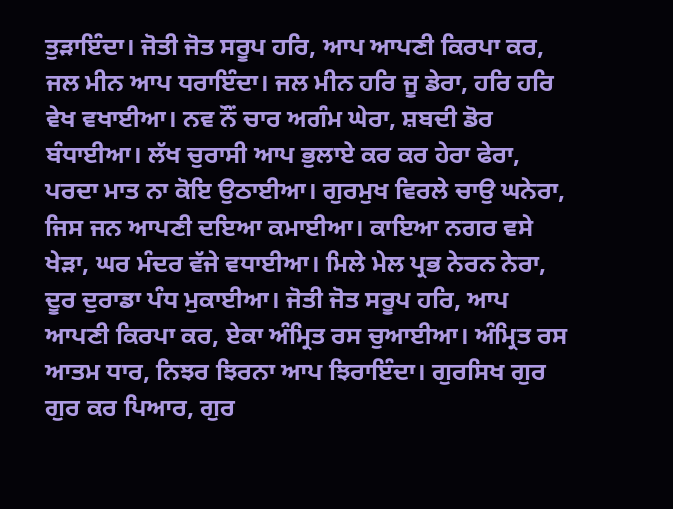ਤੁੜਾਇੰਦਾ। ਜੋਤੀ ਜੋਤ ਸਰੂਪ ਹਰਿ, ਆਪ ਆਪਣੀ ਕਿਰਪਾ ਕਰ, ਜਲ ਮੀਨ ਆਪ ਧਰਾਇੰਦਾ। ਜਲ ਮੀਨ ਹਰਿ ਜੂ ਡੇਰਾ, ਹਰਿ ਹਰਿ ਵੇਖ ਵਖਾਈਆ। ਨਵ ਨੌਂ ਚਾਰ ਅਗੰਮ ਘੇਰਾ, ਸ਼ਬਦੀ ਡੋਰ ਬੰਧਾਈਆ। ਲੱਖ ਚੁਰਾਸੀ ਆਪ ਭੁਲਾਏ ਕਰ ਕਰ ਹੇਰਾ ਫੇਰਾ, ਪਰਦਾ ਮਾਤ ਨਾ ਕੋਇ ਉਠਾਈਆ। ਗੁਰਮੁਖ ਵਿਰਲੇ ਚਾਉ ਘਨੇਰਾ, ਜਿਸ ਜਨ ਆਪਣੀ ਦਇਆ ਕਮਾਈਆ। ਕਾਇਆ ਨਗਰ ਵਸੇ ਖੇੜਾ, ਘਰ ਮੰਦਰ ਵੱਜੇ ਵਧਾਈਆ। ਮਿਲੇ ਮੇਲ ਪ੍ਰਭ ਨੇਰਨ ਨੇਰਾ, ਦੂਰ ਦੁਰਾਡਾ ਪੰਧ ਮੁਕਾਈਆ। ਜੋਤੀ ਜੋਤ ਸਰੂਪ ਹਰਿ, ਆਪ ਆਪਣੀ ਕਿਰਪਾ ਕਰ, ਏਕਾ ਅੰਮ੍ਰਿਤ ਰਸ ਚੁਆਈਆ। ਅੰਮ੍ਰਿਤ ਰਸ ਆਤਮ ਧਾਰ, ਨਿਝਰ ਝਿਰਨਾ ਆਪ ਝਿਰਾਇੰਦਾ। ਗੁਰਸਿਖ ਗੁਰ ਗੁਰ ਕਰ ਪਿਆਰ, ਗੁਰ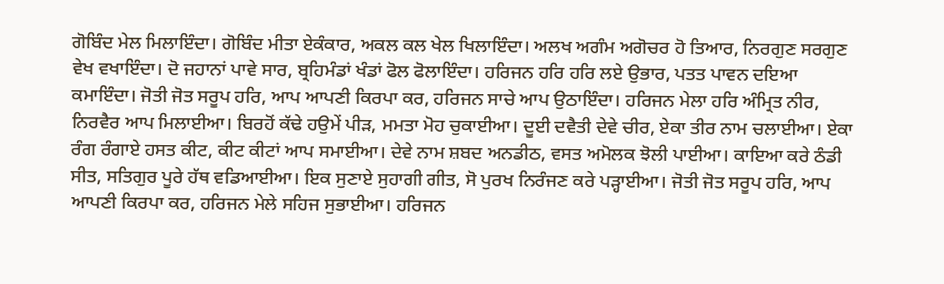ਗੋਬਿੰਦ ਮੇਲ ਮਿਲਾਇੰਦਾ। ਗੋਬਿੰਦ ਮੀਤਾ ਏਕੰਕਾਰ, ਅਕਲ ਕਲ ਖੇਲ ਖਿਲਾਇੰਦਾ। ਅਲਖ ਅਗੰਮ ਅਗੋਚਰ ਹੋ ਤਿਆਰ, ਨਿਰਗੁਣ ਸਰਗੁਣ ਵੇਖ ਵਖਾਇੰਦਾ। ਦੋ ਜਹਾਨਾਂ ਪਾਵੇ ਸਾਰ, ਬ੍ਰਹਿਮੰਡਾਂ ਖੰਡਾਂ ਫੋਲ ਫੋਲਾਇੰਦਾ। ਹਰਿਜਨ ਹਰਿ ਹਰਿ ਲਏ ਉਭਾਰ, ਪਤਤ ਪਾਵਨ ਦਇਆ ਕਮਾਇੰਦਾ। ਜੋਤੀ ਜੋਤ ਸਰੂਪ ਹਰਿ, ਆਪ ਆਪਣੀ ਕਿਰਪਾ ਕਰ, ਹਰਿਜਨ ਸਾਚੇ ਆਪ ਉਠਾਇੰਦਾ। ਹਰਿਜਨ ਮੇਲਾ ਹਰਿ ਅੰਮ੍ਰਿਤ ਨੀਰ, ਨਿਰਵੈਰ ਆਪ ਮਿਲਾਈਆ। ਬਿਰਹੋਂ ਕੱਢੇ ਹਉਮੇਂ ਪੀੜ, ਮਮਤਾ ਮੋਹ ਚੁਕਾਈਆ। ਦੂਈ ਦਵੈਤੀ ਦੇਵੇ ਚੀਰ, ਏਕਾ ਤੀਰ ਨਾਮ ਚਲਾਈਆ। ਏਕਾ ਰੰਗ ਰੰਗਾਏ ਹਸਤ ਕੀਟ, ਕੀਟ ਕੀਟਾਂ ਆਪ ਸਮਾਈਆ। ਦੇਵੇ ਨਾਮ ਸ਼ਬਦ ਅਨਡੀਠ, ਵਸਤ ਅਮੋਲਕ ਝੋਲੀ ਪਾਈਆ। ਕਾਇਆ ਕਰੇ ਠੰਡੀ ਸੀਤ, ਸਤਿਗੁਰ ਪੂਰੇ ਹੱਥ ਵਡਿਆਈਆ। ਇਕ ਸੁਣਾਏ ਸੁਹਾਗੀ ਗੀਤ, ਸੋ ਪੁਰਖ ਨਿਰੰਜਣ ਕਰੇ ਪੜ੍ਹਾਈਆ। ਜੋਤੀ ਜੋਤ ਸਰੂਪ ਹਰਿ, ਆਪ ਆਪਣੀ ਕਿਰਪਾ ਕਰ, ਹਰਿਜਨ ਮੇਲੇ ਸਹਿਜ ਸੁਭਾਈਆ। ਹਰਿਜਨ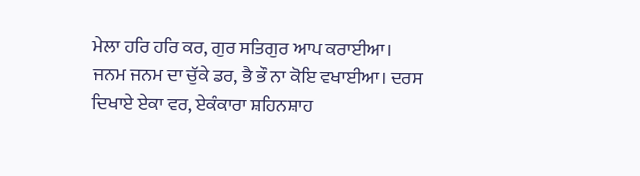ਮੇਲਾ ਹਰਿ ਹਰਿ ਕਰ, ਗੁਰ ਸਤਿਗੁਰ ਆਪ ਕਰਾਈਆ। ਜਨਮ ਜਨਮ ਦਾ ਚੁੱਕੇ ਡਰ, ਭੈ ਭੌ ਨਾ ਕੋਇ ਵਖਾਈਆ। ਦਰਸ ਦਿਖਾਏ ਏਕਾ ਵਰ, ਏਕੰਕਾਰਾ ਸ਼ਹਿਨਸ਼ਾਹ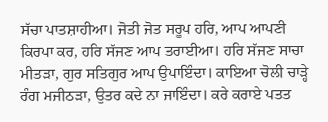ਸੱਚਾ ਪਾਤਸ਼ਾਹੀਆ। ਜੋਤੀ ਜੋਤ ਸਰੂਪ ਹਰਿ, ਆਪ ਆਪਣੀ ਕਿਰਪਾ ਕਰ, ਹਰਿ ਸੱਜਣ ਆਪ ਤਰਾਈਆ। ਹਰਿ ਸੱਜਣ ਸਾਚਾ ਮੀਤੜਾ, ਗੁਰ ਸਤਿਗੁਰ ਆਪ ਉਪਾਇੰਦਾ। ਕਾਇਆ ਚੋਲੀ ਚਾੜ੍ਹੇ ਰੰਗ ਮਜੀਠੜਾ, ਉਤਰ ਕਦੇ ਨਾ ਜਾਇੰਦਾ। ਕਰੇ ਕਰਾਏ ਪਤਤ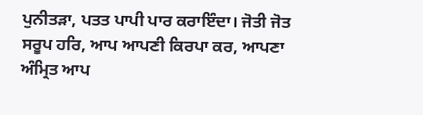ਪੁਨੀਤੜਾ, ਪਤਤ ਪਾਪੀ ਪਾਰ ਕਰਾਇੰਦਾ। ਜੋਤੀ ਜੋਤ ਸਰੂਪ ਹਰਿ, ਆਪ ਆਪਣੀ ਕਿਰਪਾ ਕਰ, ਆਪਣਾ ਅੰਮ੍ਰਿਤ ਆਪ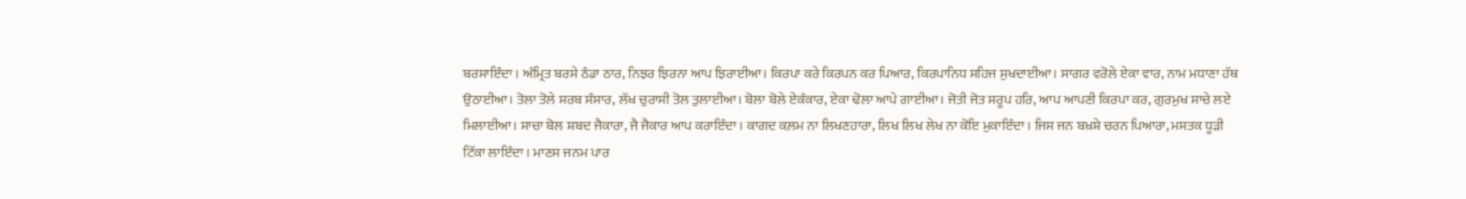ਬਰਸਾਇੰਦਾ। ਅੰਮ੍ਰਿਤ ਬਰਸੇ ਠੰਡਾ ਠਾਰ, ਨਿਝਰ ਝਿਰਨਾ ਆਪ ਝਿਰਾਈਆ। ਕਿਰਪਾ ਕਰੇ ਕਿਰਪਨ ਕਰ ਪਿਆਰ, ਕਿਰਪਾਨਿਧ ਸਹਿਜ ਸੁਖਦਾਈਆ। ਸਾਗਰ ਵਰੋਲੇ ਏਕਾ ਵਾਰ, ਨਾਮ ਮਧਾਣਾ ਹੱਥ ਉਠਾਈਆ। ਤੋਲਾ ਤੋਲੇ ਸਰਬ ਸੰਸਾਰ, ਲੱਖ ਚੁਰਾਸੀ ਤੋਲ ਤੁਲਾਈਆ। ਬੋਲਾ ਬੋਲੇ ਏਕੰਕਾਰ, ਏਕਾ ਢੋਲਾ ਆਪੇ ਗਾਈਆ। ਜੋਤੀ ਜੋਤ ਸਰੂਪ ਹਰਿ, ਆਪ ਆਪਣੀ ਕਿਰਪਾ ਕਰ, ਗੁਰਮੁਖ ਸਾਚੇ ਲਏ ਮਿਲਾਈਆ। ਸਾਚਾ ਬੋਲ ਸ਼ਬਦ ਜੈਕਾਰਾ, ਜੈ ਜੈਕਾਰ ਆਪ ਕਰਾਇੰਦਾ। ਕਾਗਦ ਕ਼ਲਮ ਨਾ ਲਿਖਣਹਾਰਾ, ਲਿਖ ਲਿਖ ਲੇਖ ਨਾ ਕੋਇ ਮੁਕਾਇੰਦਾ। ਜਿਸ ਜਨ ਬਖ਼ਸ਼ੇ ਚਰਨ ਪਿਆਰਾ, ਮਸਤਕ ਧੂੜੀ ਟਿੱਕਾ ਲਾਇੰਦਾ। ਮਾਣਸ ਜਨਮ ਪਾਰ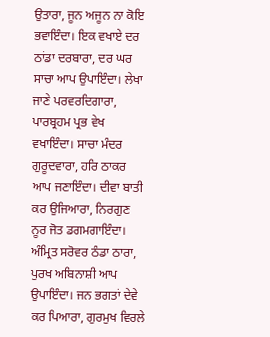ਉਤਾਰਾ, ਜੂਨ ਅਜੂਨ ਨਾ ਕੋਇ ਭਵਾਇੰਦਾ। ਇਕ ਵਖਾਏ ਦਰ ਠਾਂਡਾ ਦਰਬਾਰਾ, ਦਰ ਘਰ ਸਾਚਾ ਆਪ ਉਪਾਇੰਦਾ। ਲੇਖਾ ਜਾਣੇ ਪਰਵਰਦਿਗਾਰਾ, ਪਾਰਬ੍ਰਹਮ ਪ੍ਰਭ ਵੇਖ ਵਖਾਇੰਦਾ। ਸਾਚਾ ਮੰਦਰ ਗੁਰੂਦਵਾਰਾ, ਹਰਿ ਠਾਕਰ ਆਪ ਜਣਾਇੰਦਾ। ਦੀਵਾ ਬਾਤੀ ਕਰ ਉਜਿਆਰਾ, ਨਿਰਗੁਣ ਨੂਰ ਜੋਤ ਡਗਮਗਾਇੰਦਾ। ਅੰਮ੍ਰਿਤ ਸਰੋਵਰ ਠੰਡਾ ਠਾਰਾ, ਪੁਰਖ ਅਬਿਨਾਸ਼ੀ ਆਪ ਉਪਾਇੰਦਾ। ਜਨ ਭਗਤਾਂ ਦੇਵੇ ਕਰ ਪਿਆਰਾ, ਗੁਰਮੁਖ ਵਿਰਲੇ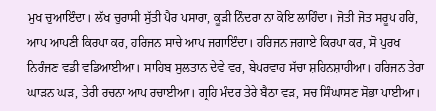ਮੁਖ ਚੁਆਇੰਦਾ। ਲੱਖ ਚੁਰਾਸੀ ਸੁੱਤੀ ਪੈਰ ਪਸਾਰਾ, ਕੂੜੀ ਨਿੰਦਰਾ ਨਾ ਕੋਇ ਲਾਹਿੰਦਾ। ਜੋਤੀ ਜੋਤ ਸਰੂਪ ਹਰਿ, ਆਪ ਆਪਣੀ ਕਿਰਪਾ ਕਰ, ਹਰਿਜਨ ਸਾਚੇ ਆਪ ਜਗਾਇੰਦਾ। ਹਰਿਜਨ ਜਗਾਏ ਕਿਰਪਾ ਕਰ, ਸੋ ਪੁਰਖ ਨਿਰੰਜਣ ਵਡੀ ਵਡਿਆਈਆ। ਸਾਹਿਬ ਸੁਲਤਾਨ ਦੇਵੇ ਵਰ, ਬੇਪਰਵਾਹ ਸੱਚਾ ਸ਼ਹਿਨਸ਼ਾਹੀਆ। ਹਰਿਜਨ ਤੇਰਾ ਘਾੜਨ ਘੜ, ਤੇਰੀ ਰਚਨਾ ਆਪ ਰਚਾਈਆ। ਗ੍ਰਹਿ ਮੰਦਰ ਤੇਰੇ ਬੈਠਾ ਵੜ, ਸਚ ਸਿੰਘਾਸਣ ਸੋਭਾ ਪਾਈਆ।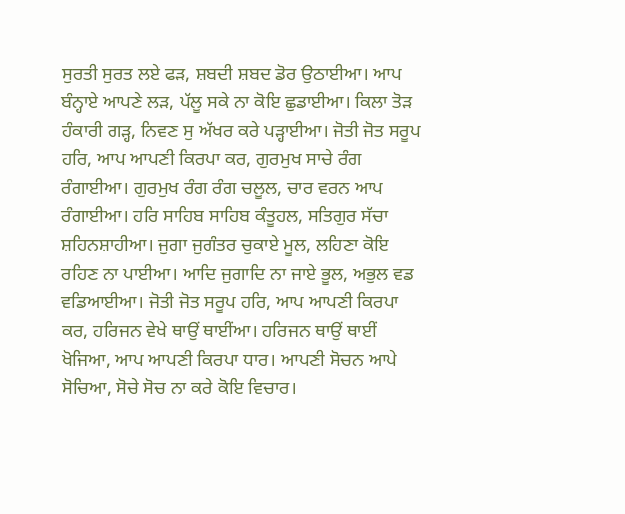ਸੁਰਤੀ ਸੁਰਤ ਲਏ ਫੜ, ਸ਼ਬਦੀ ਸ਼ਬਦ ਡੋਰ ਉਠਾਈਆ। ਆਪ ਬੰਨ੍ਹਾਏ ਆਪਣੇ ਲੜ, ਪੱਲੂ ਸਕੇ ਨਾ ਕੋਇ ਛੁਡਾਈਆ। ਕਿਲਾ ਤੋੜ ਹੰਕਾਰੀ ਗੜ੍ਹ, ਨਿਵਣ ਸੁ ਅੱਖਰ ਕਰੇ ਪੜ੍ਹਾਈਆ। ਜੋਤੀ ਜੋਤ ਸਰੂਪ ਹਰਿ, ਆਪ ਆਪਣੀ ਕਿਰਪਾ ਕਰ, ਗੁਰਮੁਖ ਸਾਚੇ ਰੰਗ ਰੰਗਾਈਆ। ਗੁਰਮੁਖ ਰੰਗ ਰੰਗ ਚਲੂਲ, ਚਾਰ ਵਰਨ ਆਪ ਰੰਗਾਈਆ। ਹਰਿ ਸਾਹਿਬ ਸਾਹਿਬ ਕੰਤੂਹਲ, ਸਤਿਗੁਰ ਸੱਚਾ ਸ਼ਹਿਨਸ਼ਾਹੀਆ। ਜੁਗਾ ਜੁਗੰਤਰ ਚੁਕਾਏ ਮੂਲ, ਲਹਿਣਾ ਕੋਇ ਰਹਿਣ ਨਾ ਪਾਈਆ। ਆਦਿ ਜੁਗਾਦਿ ਨਾ ਜਾਏ ਭੂਲ, ਅਭੁਲ ਵਡ ਵਡਿਆਈਆ। ਜੋਤੀ ਜੋਤ ਸਰੂਪ ਹਰਿ, ਆਪ ਆਪਣੀ ਕਿਰਪਾ ਕਰ, ਹਰਿਜਨ ਵੇਖੇ ਥਾਉਂ ਥਾਈਂਆ। ਹਰਿਜਨ ਥਾਉਂ ਥਾਈਂ ਖੋਜਿਆ, ਆਪ ਆਪਣੀ ਕਿਰਪਾ ਧਾਰ। ਆਪਣੀ ਸੋਚਨ ਆਪੇ ਸੋਚਿਆ, ਸੋਚੇ ਸੋਚ ਨਾ ਕਰੇ ਕੋਇ ਵਿਚਾਰ।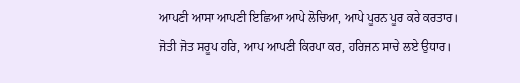ਆਪਣੀ ਆਸਾ ਆਪਣੀ ਇਛਿਆ ਆਪੇ ਲੋਚਿਆ, ਆਪੇ ਪੂਰਨ ਪੂਰ ਕਰੇ ਕਰਤਾਰ। ਜੋਤੀ ਜੋਤ ਸਰੂਪ ਹਰਿ, ਆਪ ਆਪਣੀ ਕਿਰਪਾ ਕਰ, ਹਰਿਜਨ ਸਾਚੇ ਲਏ ਉਧਾਰ।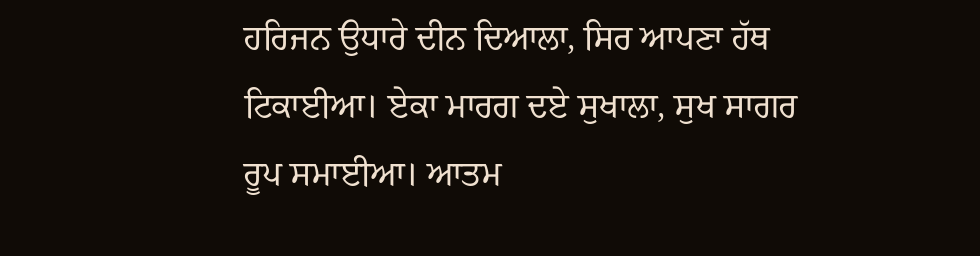ਹਰਿਜਨ ਉਧਾਰੇ ਦੀਨ ਦਿਆਲਾ, ਸਿਰ ਆਪਣਾ ਹੱਥ ਟਿਕਾਈਆ। ਏਕਾ ਮਾਰਗ ਦਏ ਸੁਖਾਲਾ, ਸੁਖ ਸਾਗਰ ਰੂਪ ਸਮਾਈਆ। ਆਤਮ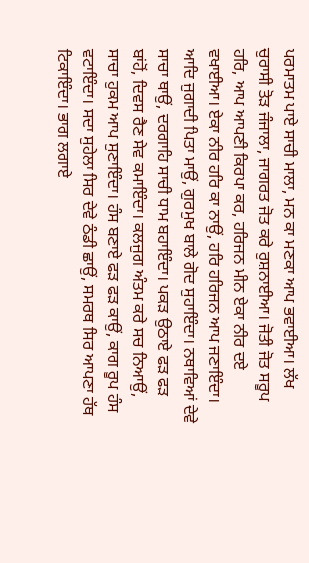ਪਰਮਾਤਮ ਪਾਏ ਸਾਚੀ ਮਾਲਾ, ਮਨ ਕਾ ਮਣਕਾ ਆਪ ਭਵਾਈਆ। ਲੱਖ ਚੁਰਾਸੀ ਤੋੜ ਜੰਜਾਲਾ, ਜਾਗਰਤ ਜੋਤ ਕਰੇ ਰੁਸ਼ਨਾਈਆ। ਜੋਤੀ ਜੋਤ ਸਰੂਪ ਹਰਿ, ਆਪ ਆਪਣੀ ਕਿਰਪਾ ਕਰ, ਹਰਿਜਨ ਮੀਨ ਏਕਾ ਨੀਰ ਦਏ ਵਖਾਈਆ। ਏਕਾ ਨੀਰ ਹਰਿ ਕਾ ਨਾਉਂ, ਹਰਿ ਹਰਿਜਨ ਆਪ ਜਣਾਇੰਦਾ। ਆਦਿ ਜੁਗਾਦੀ ਪਿਤਾ ਮਾਉਂ, ਗੁਰਮੁਖ ਬਾਲੇ ਗੋਦ ਸੁਹਾਇੰਦਾ। ਨਥਾਵਿਆਂ ਦੇਵੇ ਸਾਚਾ ਥਾਉਂ, ਦਰਗਾਹਿ ਸਾਚੀ ਧਾਮ ਬਹਾਇੰਦਾ। ਪਕੜ ਉਠਾਏ ਫੜ ਫੜ ਬਾਂਹੋਂ, ਦਿਵਸ ਰੈਣ ਸੇਵ ਕਮਾਇੰਦਾ। ਕਲਜੁਗ ਅੰਤਮ ਕਰੇ ਸਚ ਨਿਆਉਂ, ਸਾਚਾ ਹੁਕਮ ਆਪ ਸੁਣਾਇੰਦਾ। ਹੰਸ ਬਣਾਏ ਫੜ ਫੜ ਕਾਉਂ, ਕਾਗ ਰੂਪ ਹੰਸ ਵਟਾਇੰਦਾ। ਸਦਾ ਸੁਹੇਲਾ ਸਿਰ ਦੇਵੇ ਠੰਡੀ ਛਾਉਂ, ਸਮਰਥ ਸਿਰ ਆਪਣਾ ਹੱਥ ਟਿਕਾਇੰਦਾ। ਭਾਗ ਲਗਾਏ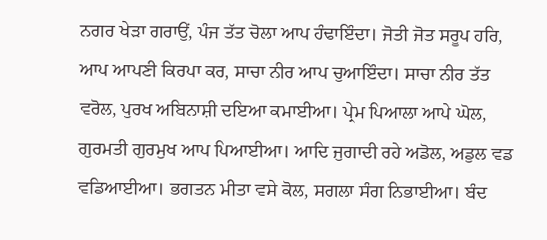ਨਗਰ ਖੇੜਾ ਗਰਾਉਂ, ਪੰਜ ਤੱਤ ਚੋਲਾ ਆਪ ਹੰਢਾਇੰਦਾ। ਜੋਤੀ ਜੋਤ ਸਰੂਪ ਹਰਿ, ਆਪ ਆਪਣੀ ਕਿਰਪਾ ਕਰ, ਸਾਚਾ ਨੀਰ ਆਪ ਚੁਆਇੰਦਾ। ਸਾਚਾ ਨੀਰ ਤੱਤ ਵਰੋਲ, ਪੁਰਖ ਅਬਿਨਾਸ਼ੀ ਦਇਆ ਕਮਾਈਆ। ਪ੍ਰੇਮ ਪਿਆਲਾ ਆਪੇ ਘੋਲ, ਗੁਰਮਤੀ ਗੁਰਮੁਖ ਆਪ ਪਿਆਈਆ। ਆਦਿ ਜੁਗਾਦੀ ਰਹੇ ਅਡੋਲ, ਅਡੁਲ ਵਡ ਵਡਿਆਈਆ। ਭਗਤਨ ਮੀਤਾ ਵਸੇ ਕੋਲ, ਸਗਲਾ ਸੰਗ ਨਿਭਾਈਆ। ਬੰਦ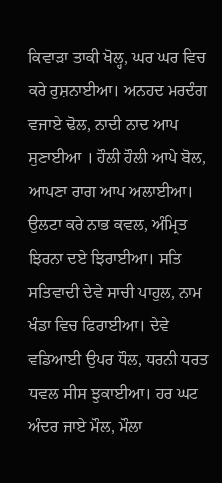ਕਿਵਾੜਾ ਤਾਕੀ ਖੋਲ੍ਹ, ਘਰ ਘਰ ਵਿਚ ਕਰੇ ਰੁਸ਼ਨਾਈਆ। ਅਨਹਦ ਮਰਦੰਗ ਵਜਾਏ ਢੋਲ, ਨਾਦੀ ਨਾਦ ਆਪ ਸੁਣਾਈਆ । ਹੌਲੀ ਹੌਲੀ ਆਪੇ ਬੋਲ, ਆਪਣਾ ਰਾਗ ਆਪ ਅਲਾਈਆ। ਉਲਟਾ ਕਰੇ ਨਾਭ ਕਵਲ, ਅੰਮ੍ਰਿਤ ਝਿਰਨਾ ਦਏ ਝਿਰਾਈਆ। ਸਤਿ ਸਤਿਵਾਦੀ ਦੇਵੇ ਸਾਚੀ ਪਾਹੁਲ, ਨਾਮ ਖੰਡਾ ਵਿਚ ਫਿਰਾਈਆ। ਦੇਵੇ ਵਡਿਆਈ ਉਪਰ ਧੌਲ, ਧਰਨੀ ਧਰਤ ਧਵਲ ਸੀਸ ਝੁਕਾਈਆ। ਹਰ ਘਟ ਅੰਦਰ ਜਾਏ ਮੌਲ, ਮੌਲਾ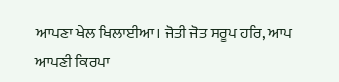ਆਪਣਾ ਖੇਲ ਖਿਲਾਈਆ। ਜੋਤੀ ਜੋਤ ਸਰੂਪ ਹਰਿ, ਆਪ ਆਪਣੀ ਕਿਰਪਾ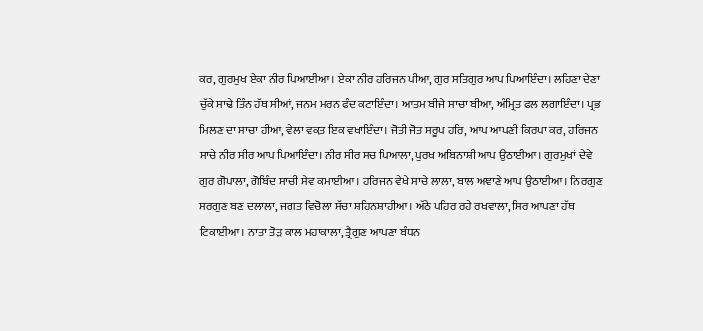ਕਰ, ਗੁਰਮੁਖ ਏਕਾ ਨੀਰ ਪਿਆਈਆ। ਏਕਾ ਨੀਰ ਹਰਿਜਨ ਪੀਆ, ਗੁਰ ਸਤਿਗੁਰ ਆਪ ਪਿਆਇੰਦਾ। ਲਹਿਣਾ ਦੇਣਾ ਚੁੱਕੇ ਸਾਢੇ ਤਿੰਨ ਹੱਥ ਸੀਆਂ, ਜਨਮ ਮਰਨ ਫੰਦ ਕਟਾਇੰਦਾ। ਆਤਮ ਬੀਜੇ ਸਾਚਾ ਬੀਆ, ਅੰਮ੍ਰਿਤ ਫਲ ਲਗਾਇੰਦਾ। ਪ੍ਰਭ ਮਿਲਣ ਦਾ ਸਾਚਾ ਹੀਆ, ਵੇਲਾ ਵਕ਼ਤ ਇਕ ਵਖਾਇੰਦਾ। ਜੋਤੀ ਜੋਤ ਸਰੂਪ ਹਰਿ, ਆਪ ਆਪਣੀ ਕਿਰਪਾ ਕਰ, ਹਰਿਜਨ ਸਾਚੇ ਨੀਰ ਸੀਰ ਆਪ ਪਿਆਇੰਦਾ। ਨੀਰ ਸੀਰ ਸਚ ਪਿਆਲਾ, ਪੁਰਖ ਅਬਿਨਾਸ਼ੀ ਆਪ ਉਠਾਈਆ। ਗੁਰਮੁਖਾਂ ਦੇਵੇ ਗੁਰ ਗੋਪਾਲਾ, ਗੋਬਿੰਦ ਸਾਚੀ ਸੇਵ ਕਮਾਈਆ। ਹਰਿਜਨ ਵੇਖੇ ਸਾਚੇ ਲਾਲਾ, ਬਾਲ ਅਞਾਣੇ ਆਪ ਉਠਾਈਆ। ਨਿਰਗੁਣ ਸਰਗੁਣ ਬਣ ਦਲਾਲਾ, ਜਗਤ ਵਿਚੋਲਾ ਸੱਚਾ ਸ਼ਹਿਨਸ਼ਾਹੀਆ। ਅੱਠੇ ਪਹਿਰ ਰਹੇ ਰਖਵਾਲਾ, ਸਿਰ ਆਪਣਾ ਹੱਥ ਟਿਕਾਈਆ। ਨਾਤਾ ਤੋੜ ਕਾਲ ਮਹਾਕਾਲਾ, ਤ੍ਰੈਗੁਣ ਆਪਣਾ ਬੰਧਨ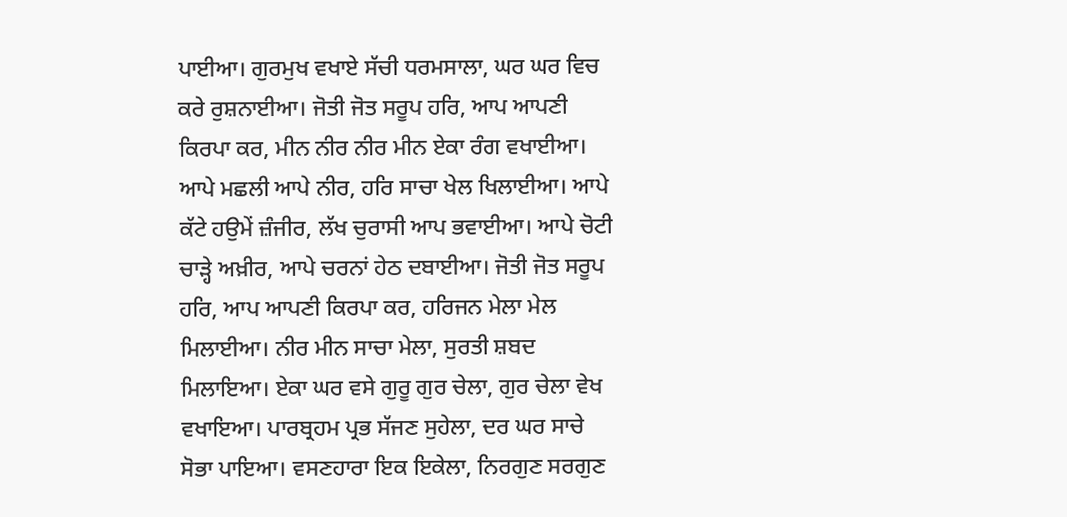ਪਾਈਆ। ਗੁਰਮੁਖ ਵਖਾਏ ਸੱਚੀ ਧਰਮਸਾਲਾ, ਘਰ ਘਰ ਵਿਚ ਕਰੇ ਰੁਸ਼ਨਾਈਆ। ਜੋਤੀ ਜੋਤ ਸਰੂਪ ਹਰਿ, ਆਪ ਆਪਣੀ ਕਿਰਪਾ ਕਰ, ਮੀਨ ਨੀਰ ਨੀਰ ਮੀਨ ਏਕਾ ਰੰਗ ਵਖਾਈਆ। ਆਪੇ ਮਛਲੀ ਆਪੇ ਨੀਰ, ਹਰਿ ਸਾਚਾ ਖੇਲ ਖਿਲਾਈਆ। ਆਪੇ ਕੱਟੇ ਹਉਮੇਂ ਜ਼ੰਜੀਰ, ਲੱਖ ਚੁਰਾਸੀ ਆਪ ਭਵਾਈਆ। ਆਪੇ ਚੋਟੀ ਚਾੜ੍ਹੇ ਅਖ਼ੀਰ, ਆਪੇ ਚਰਨਾਂ ਹੇਠ ਦਬਾਈਆ। ਜੋਤੀ ਜੋਤ ਸਰੂਪ ਹਰਿ, ਆਪ ਆਪਣੀ ਕਿਰਪਾ ਕਰ, ਹਰਿਜਨ ਮੇਲਾ ਮੇਲ ਮਿਲਾਈਆ। ਨੀਰ ਮੀਨ ਸਾਚਾ ਮੇਲਾ, ਸੁਰਤੀ ਸ਼ਬਦ ਮਿਲਾਇਆ। ਏਕਾ ਘਰ ਵਸੇ ਗੁਰੂ ਗੁਰ ਚੇਲਾ, ਗੁਰ ਚੇਲਾ ਵੇਖ ਵਖਾਇਆ। ਪਾਰਬ੍ਰਹਮ ਪ੍ਰਭ ਸੱਜਣ ਸੁਹੇਲਾ, ਦਰ ਘਰ ਸਾਚੇ ਸੋਭਾ ਪਾਇਆ। ਵਸਣਹਾਰਾ ਇਕ ਇਕੇਲਾ, ਨਿਰਗੁਣ ਸਰਗੁਣ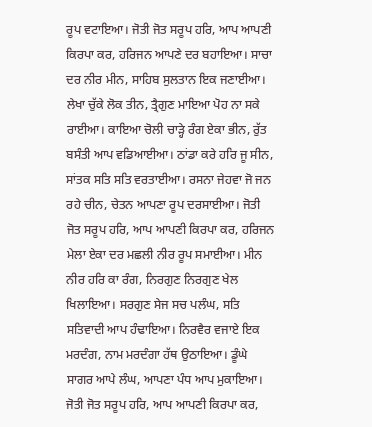ਰੂਪ ਵਟਾਇਆ। ਜੋਤੀ ਜੋਤ ਸਰੂਪ ਹਰਿ, ਆਪ ਆਪਣੀ ਕਿਰਪਾ ਕਰ, ਹਰਿਜਨ ਆਪਣੇ ਦਰ ਬਹਾਇਆ। ਸਾਚਾ ਦਰ ਨੀਰ ਮੀਨ, ਸਾਹਿਬ ਸੁਲਤਾਨ ਇਕ ਜਣਾਈਆ। ਲੇਖਾ ਚੁੱਕੇ ਲੋਕ ਤੀਨ, ਤ੍ਰੈਗੁਣ ਮਾਇਆ ਪੋਹ ਨਾ ਸਕੇ ਰਾਈਆ। ਕਾਇਆ ਚੋਲੀ ਚਾੜ੍ਹੇ ਰੰਗ ਏਕਾ ਭੀਨ, ਰੁੱਤ ਬਸੰਤੀ ਆਪ ਵਡਿਆਈਆ। ਠਾਂਡਾ ਕਰੇ ਹਰਿ ਜੂ ਸੀਨ, ਸਾਂਤਕ ਸਤਿ ਸਤਿ ਵਰਤਾਈਆ। ਰਸਨਾ ਜੇਹਵਾ ਜੋ ਜਨ ਰਹੇ ਚੀਨ, ਚੇਤਨ ਆਪਣਾ ਰੂਪ ਦਰਸਾਈਆ। ਜੋਤੀ ਜੋਤ ਸਰੂਪ ਹਰਿ, ਆਪ ਆਪਣੀ ਕਿਰਪਾ ਕਰ, ਹਰਿਜਨ ਮੇਲਾ ਏਕਾ ਦਰ ਮਛਲੀ ਨੀਰ ਰੂਪ ਸਮਾਈਆ। ਮੀਨ ਨੀਰ ਹਰਿ ਕਾ ਰੰਗ, ਨਿਰਗੁਣ ਨਿਰਗੁਣ ਖੇਲ ਖਿਲਾਇਆ। ਸਰਗੁਣ ਸੇਜ ਸਚ ਪਲੰਘ, ਸਤਿ ਸਤਿਵਾਦੀ ਆਪ ਹੰਢਾਇਆ। ਨਿਰਵੈਰ ਵਜਾਏ ਇਕ ਮਰਦੰਗ, ਨਾਮ ਮਰਦੰਗਾ ਹੱਥ ਉਠਾਇਆ। ਡੂੰਘੇ ਸਾਗਰ ਆਪੇ ਲੰਘ, ਆਪਣਾ ਪੰਧ ਆਪ ਮੁਕਾਇਆ। ਜੋਤੀ ਜੋਤ ਸਰੂਪ ਹਰਿ, ਆਪ ਆਪਣੀ ਕਿਰਪਾ ਕਰ,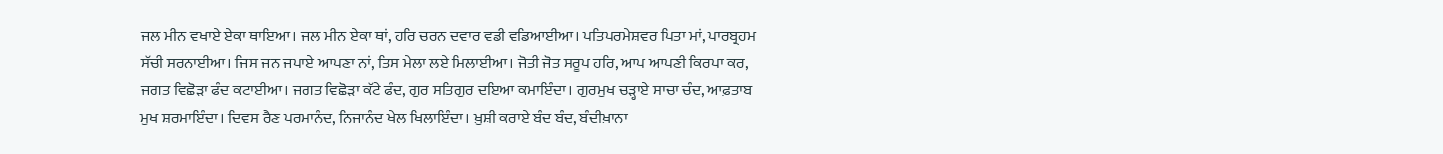ਜਲ ਮੀਨ ਵਖਾਏ ਏਕਾ ਥਾਇਆ। ਜਲ ਮੀਨ ਏਕਾ ਥਾਂ, ਹਰਿ ਚਰਨ ਦਵਾਰ ਵਡੀ ਵਡਿਆਈਆ। ਪਤਿਪਰਮੇਸ਼ਵਰ ਪਿਤਾ ਮਾਂ, ਪਾਰਬ੍ਰਹਮ ਸੱਚੀ ਸਰਨਾਈਆ। ਜਿਸ ਜਨ ਜਪਾਏ ਆਪਣਾ ਨਾਂ, ਤਿਸ ਮੇਲਾ ਲਏ ਮਿਲਾਈਆ। ਜੋਤੀ ਜੋਤ ਸਰੂਪ ਹਰਿ, ਆਪ ਆਪਣੀ ਕਿਰਪਾ ਕਰ, ਜਗਤ ਵਿਛੋੜਾ ਫੰਦ ਕਟਾਈਆ। ਜਗਤ ਵਿਛੋੜਾ ਕੱਟੇ ਫੰਦ, ਗੁਰ ਸਤਿਗੁਰ ਦਇਆ ਕਮਾਇੰਦਾ। ਗੁਰਮੁਖ ਚੜ੍ਹਾਏ ਸਾਚਾ ਚੰਦ, ਆਫ਼ਤਾਬ ਮੁਖ ਸ਼ਰਮਾਇੰਦਾ। ਦਿਵਸ ਰੈਣ ਪਰਮਾਨੰਦ, ਨਿਜਾਨੰਦ ਖੇਲ ਖਿਲਾਇੰਦਾ। ਖ਼ੁਸ਼ੀ ਕਰਾਏ ਬੰਦ ਬੰਦ, ਬੰਦੀਖ਼ਾਨਾ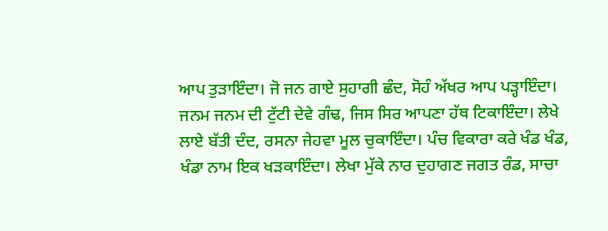ਆਪ ਤੁੜਾਇੰਦਾ। ਜੋ ਜਨ ਗਾਏ ਸੁਹਾਗੀ ਛੰਦ, ਸੋਹੰ ਅੱਖਰ ਆਪ ਪੜ੍ਹਾਇੰਦਾ। ਜਨਮ ਜਨਮ ਦੀ ਟੁੱਟੀ ਦੇਵੇ ਗੰਢ, ਜਿਸ ਸਿਰ ਆਪਣਾ ਹੱਥ ਟਿਕਾਇੰਦਾ। ਲੇਖੇ ਲਾਏ ਬੱਤੀ ਦੰਦ, ਰਸਨਾ ਜੇਹਵਾ ਮੂਲ ਚੁਕਾਇੰਦਾ। ਪੰਚ ਵਿਕਾਰਾ ਕਰੇ ਖੰਡ ਖੰਡ, ਖੰਡਾ ਨਾਮ ਇਕ ਖੜਕਾਇੰਦਾ। ਲੇਖਾ ਮੁੱਕੇ ਨਾਰ ਦੁਹਾਗਣ ਜਗਤ ਰੰਡ, ਸਾਚਾ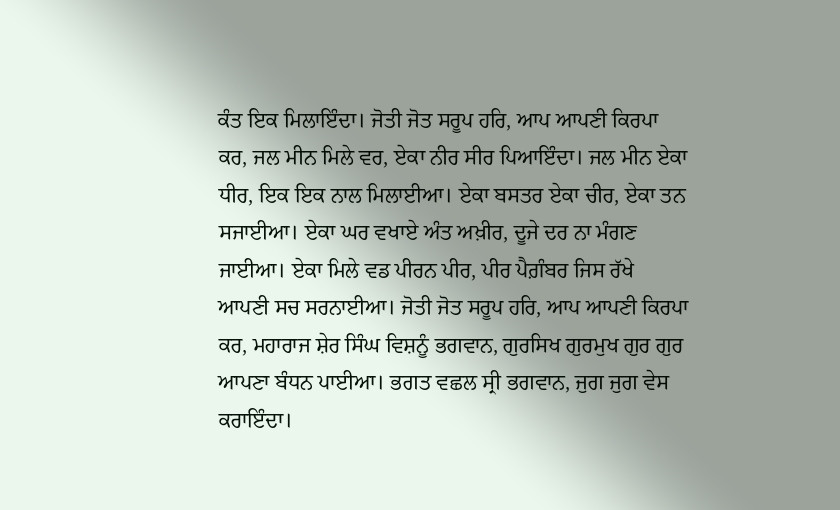ਕੰਤ ਇਕ ਮਿਲਾਇੰਦਾ। ਜੋਤੀ ਜੋਤ ਸਰੂਪ ਹਰਿ, ਆਪ ਆਪਣੀ ਕਿਰਪਾ ਕਰ, ਜਲ ਮੀਨ ਮਿਲੇ ਵਰ, ਏਕਾ ਨੀਰ ਸੀਰ ਪਿਆਇੰਦਾ। ਜਲ ਮੀਨ ਏਕਾ ਧੀਰ, ਇਕ ਇਕ ਨਾਲ ਮਿਲਾਈਆ। ਏਕਾ ਬਸਤਰ ਏਕਾ ਚੀਰ, ਏਕਾ ਤਨ ਸਜਾਈਆ। ਏਕਾ ਘਰ ਵਖਾਏ ਅੰਤ ਅਖ਼ੀਰ, ਦੂਜੇ ਦਰ ਨਾ ਮੰਗਣ ਜਾਈਆ। ਏਕਾ ਮਿਲੇ ਵਡ ਪੀਰਨ ਪੀਰ, ਪੀਰ ਪੈਗ਼ੰਬਰ ਜਿਸ ਰੱਖੇ ਆਪਣੀ ਸਚ ਸਰਨਾਈਆ। ਜੋਤੀ ਜੋਤ ਸਰੂਪ ਹਰਿ, ਆਪ ਆਪਣੀ ਕਿਰਪਾ ਕਰ, ਮਹਾਰਾਜ ਸ਼ੇਰ ਸਿੰਘ ਵਿਸ਼ਨੂੰ ਭਗਵਾਨ, ਗੁਰਸਿਖ ਗੁਰਮੁਖ ਗੁਰ ਗੁਰ ਆਪਣਾ ਬੰਧਨ ਪਾਈਆ। ਭਗਤ ਵਛਲ ਸ੍ਰੀ ਭਗਵਾਨ, ਜੁਗ ਜੁਗ ਵੇਸ ਕਰਾਇੰਦਾ।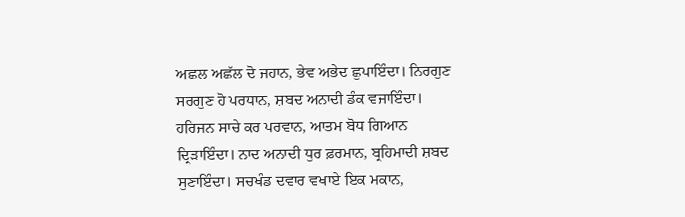ਅਛਲ ਅਛੱਲ ਦੋ ਜਹਾਨ, ਭੇਵ ਅਭੇਦ ਛੁਪਾਇੰਦਾ। ਨਿਰਗੁਣ ਸਰਗੁਣ ਹੋ ਪਰਧਾਨ, ਸ਼ਬਦ ਅਨਾਦੀ ਡੰਕ ਵਜਾਇੰਦਾ। ਹਰਿਜਨ ਸਾਚੇ ਕਰ ਪਰਵਾਨ, ਆਤਮ ਬੋਧ ਗਿਆਨ ਦ੍ਰਿੜਾਇੰਦਾ। ਨਾਦ ਅਨਾਦੀ ਧੁਰ ਫ਼ਰਮਾਨ, ਬ੍ਰਹਿਮਾਦੀ ਸ਼ਬਦ ਸੁਣਾਇੰਦਾ। ਸਚਖੰਡ ਦਵਾਰ ਵਖਾਏ ਇਕ ਮਕਾਨ,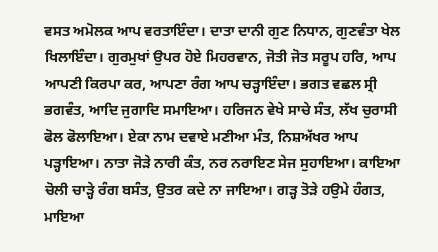ਵਸਤ ਅਮੋਲਕ ਆਪ ਵਰਤਾਇੰਦਾ। ਦਾਤਾ ਦਾਨੀ ਗੁਣ ਨਿਧਾਨ, ਗੁਣਵੰਤਾ ਖੇਲ ਖਿਲਾਇੰਦਾ। ਗੁਰਮੁਖਾਂ ਉਪਰ ਹੋਏ ਮਿਹਰਵਾਨ, ਜੋਤੀ ਜੋਤ ਸਰੂਪ ਹਰਿ, ਆਪ ਆਪਣੀ ਕਿਰਪਾ ਕਰ, ਆਪਣਾ ਰੰਗ ਆਪ ਚੜ੍ਹਾਇੰਦਾ। ਭਗਤ ਵਛਲ ਸ੍ਰੀ ਭਗਵੰਤ, ਆਦਿ ਜੁਗਾਦਿ ਸਮਾਇਆ। ਹਰਿਜਨ ਵੇਖੇ ਸਾਚੇ ਸੰਤ, ਲੱਖ ਚੁਰਾਸੀ ਫੋਲ ਫੋਲਾਇਆ। ਏਕਾ ਨਾਮ ਦਵਾਏ ਮਣੀਆ ਮੰਤ, ਨਿਸ਼ਅੱਖਰ ਆਪ ਪੜ੍ਹਾਇਆ। ਨਾਤਾ ਜੋੜੇ ਨਾਰੀ ਕੰਤ, ਨਰ ਨਰਾਇਣ ਸੇਜ ਸੁਹਾਇਆ। ਕਾਇਆ ਚੋਲੀ ਚਾੜ੍ਹੇ ਰੰਗ ਬਸੰਤ, ਉਤਰ ਕਦੇ ਨਾ ਜਾਇਆ। ਗੜ੍ਹ ਤੋੜੇ ਹਉਮੇ ਹੰਗਤ, ਮਾਇਆ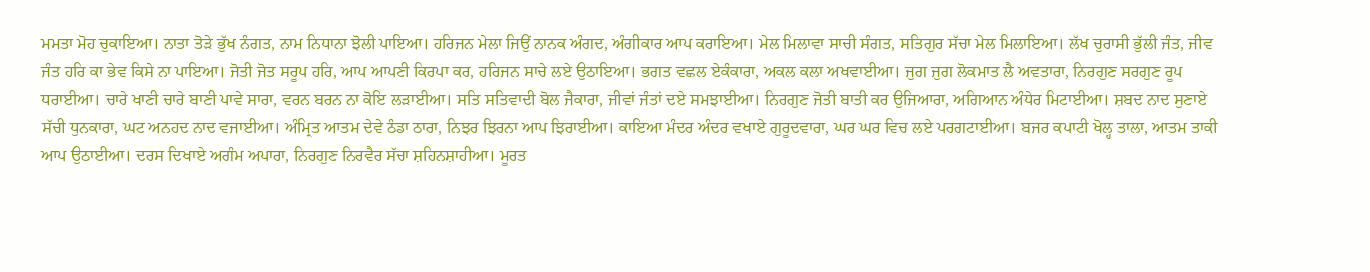ਮਮਤਾ ਮੋਹ ਚੁਕਾਇਆ। ਨਾਤਾ ਤੋੜੇ ਭੁੱਖ ਨੰਗਤ, ਨਾਮ ਨਿਧਾਨਾ ਝੋਲੀ ਪਾਇਆ। ਹਰਿਜਨ ਮੇਲਾ ਜਿਉਂ ਨਾਨਕ ਅੰਗਦ, ਅੰਗੀਕਾਰ ਆਪ ਕਰਾਇਆ। ਮੇਲ ਮਿਲਾਵਾ ਸਾਚੀ ਸੰਗਤ, ਸਤਿਗੁਰ ਸੱਚਾ ਮੇਲ ਮਿਲਾਇਆ। ਲੱਖ ਚੁਰਾਸੀ ਭੁੱਲੀ ਜੰਤ, ਜੀਵ ਜੰਤ ਹਰਿ ਕਾ ਭੇਵ ਕਿਸੇ ਨਾ ਪਾਇਆ। ਜੋਤੀ ਜੋਤ ਸਰੂਪ ਹਰਿ, ਆਪ ਆਪਣੀ ਕਿਰਪਾ ਕਰ, ਹਰਿਜਨ ਸਾਚੇ ਲਏ ਉਠਾਇਆ। ਭਗਤ ਵਛਲ ਏਕੰਕਾਰਾ, ਅਕਲ ਕਲਾ ਅਖਵਾਈਆ। ਜੁਗ ਜੁਗ ਲੋਕਮਾਤ ਲੈ ਅਵਤਾਰਾ, ਨਿਰਗੁਣ ਸਰਗੁਣ ਰੂਪ ਧਰਾਈਆ। ਚਾਰੇ ਖਾਣੀ ਚਾਰੇ ਬਾਣੀ ਪਾਵੇ ਸਾਰਾ, ਵਰਨ ਬਰਨ ਨਾ ਕੋਇ ਲੜਾਈਆ। ਸਤਿ ਸਤਿਵਾਦੀ ਬੋਲ ਜੈਕਾਰਾ, ਜੀਵਾਂ ਜੰਤਾਂ ਦਏ ਸਮਝਾਈਆ। ਨਿਰਗੁਣ ਜੋਤੀ ਬਾਤੀ ਕਰ ਉਜਿਆਰਾ, ਅਗਿਆਨ ਅੰਧੇਰ ਮਿਟਾਈਆ। ਸ਼ਬਦ ਨਾਦ ਸੁਣਾਏ ਸੱਚੀ ਧੁਨਕਾਰਾ, ਘਟ ਅਨਹਦ ਨਾਦ ਵਜਾਈਆ। ਅੰਮ੍ਰਿਤ ਆਤਮ ਦੇਵੇ ਠੰਡਾ ਠਾਰਾ, ਨਿਝਰ ਝਿਰਨਾ ਆਪ ਝਿਰਾਈਆ। ਕਾਇਆ ਮੰਦਰ ਅੰਦਰ ਵਖਾਏ ਗੁਰੂਦਵਾਰਾ, ਘਰ ਘਰ ਵਿਚ ਲਏ ਪਰਗਟਾਈਆ। ਬਜਰ ਕਪਾਟੀ ਖੋਲ੍ਹ ਤਾਲਾ, ਆਤਮ ਤਾਕੀ ਆਪ ਉਠਾਈਆ। ਦਰਸ ਦਿਖਾਏ ਅਗੰਮ ਅਪਾਰਾ, ਨਿਰਗੁਣ ਨਿਰਵੈਰ ਸੱਚਾ ਸ਼ਹਿਨਸ਼ਾਹੀਆ। ਮੂਰਤ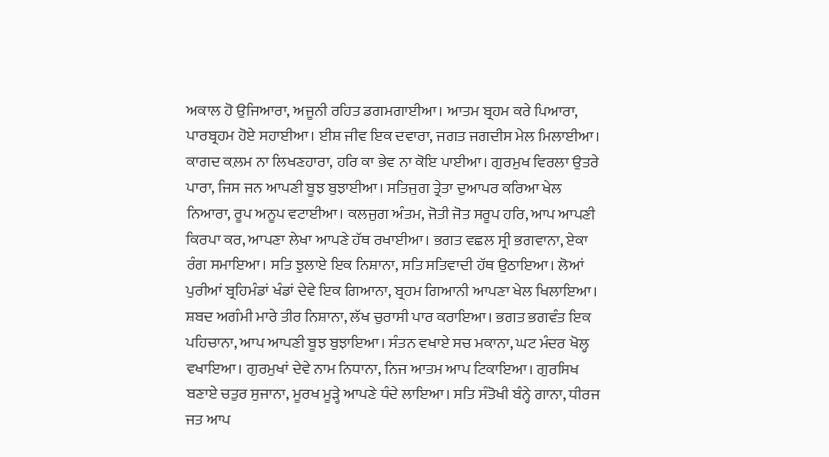ਅਕਾਲ ਹੋ ਉਜਿਆਰਾ, ਅਜੂਨੀ ਰਹਿਤ ਡਗਮਗਾਈਆ। ਆਤਮ ਬ੍ਰਹਮ ਕਰੇ ਪਿਆਰਾ, ਪਾਰਬ੍ਰਹਮ ਹੋਏ ਸਹਾਈਆ। ਈਸ਼ ਜੀਵ ਇਕ ਦਵਾਰਾ, ਜਗਤ ਜਗਦੀਸ ਮੇਲ ਮਿਲਾਈਆ। ਕਾਗਦ ਕ਼ਲਮ ਨਾ ਲਿਖਣਹਾਰਾ, ਹਰਿ ਕਾ ਭੇਵ ਨਾ ਕੋਇ ਪਾਈਆ। ਗੁਰਮੁਖ ਵਿਰਲਾ ਉਤਰੇ ਪਾਰਾ, ਜਿਸ ਜਨ ਆਪਣੀ ਬੂਝ ਬੁਝਾਈਆ। ਸਤਿਜੁਗ ਤ੍ਰੇਤਾ ਦੁਆਪਰ ਕਰਿਆ ਖੇਲ ਨਿਆਰਾ, ਰੂਪ ਅਨੂਪ ਵਟਾਈਆ। ਕਲਜੁਗ ਅੰਤਮ, ਜੋਤੀ ਜੋਤ ਸਰੂਪ ਹਰਿ, ਆਪ ਆਪਣੀ ਕਿਰਪਾ ਕਰ, ਆਪਣਾ ਲੇਖਾ ਆਪਣੇ ਹੱਥ ਰਖਾਈਆ। ਭਗਤ ਵਛਲ ਸ੍ਰੀ ਭਗਵਾਨਾ, ਏਕਾ ਰੰਗ ਸਮਾਇਆ। ਸਤਿ ਝੁਲਾਏ ਇਕ ਨਿਸ਼ਾਨਾ, ਸਤਿ ਸਤਿਵਾਦੀ ਹੱਥ ਉਠਾਇਆ। ਲੋਆਂ ਪੁਰੀਆਂ ਬ੍ਰਹਿਮੰਡਾਂ ਖੰਡਾਂ ਦੇਵੇ ਇਕ ਗਿਆਨਾ, ਬ੍ਰਹਮ ਗਿਆਨੀ ਆਪਣਾ ਖੇਲ ਖਿਲਾਇਆ। ਸ਼ਬਦ ਅਗੰਮੀ ਮਾਰੇ ਤੀਰ ਨਿਸ਼ਾਨਾ, ਲੱਖ ਚੁਰਾਸੀ ਪਾਰ ਕਰਾਇਆ। ਭਗਤ ਭਗਵੰਤ ਇਕ ਪਹਿਚਾਨਾ, ਆਪ ਆਪਣੀ ਬੂਝ ਬੁਝਾਇਆ। ਸੰਤਨ ਵਖਾਏ ਸਚ ਮਕਾਨਾ, ਘਟ ਮੰਦਰ ਖੋਲ੍ਹ ਵਖਾਇਆ। ਗੁਰਮੁਖਾਂ ਦੇਵੇ ਨਾਮ ਨਿਧਾਨਾ, ਨਿਜ ਆਤਮ ਆਪ ਟਿਕਾਇਆ। ਗੁਰਸਿਖ ਬਣਾਏ ਚਤੁਰ ਸੁਜਾਨਾ, ਮੂਰਖ ਮੂੜ੍ਹੇ ਆਪਣੇ ਧੰਦੇ ਲਾਇਆ। ਸਤਿ ਸੰਤੋਖੀ ਬੰਨ੍ਹੇ ਗਾਨਾ, ਧੀਰਜ ਜਤ ਆਪ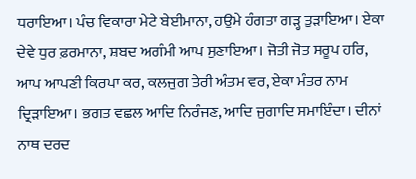ਧਰਾਇਆ। ਪੰਚ ਵਿਕਾਰਾ ਮੇਟੇ ਬੇਈਮਾਨਾ, ਹਉਮੇ ਹੰਗਤਾ ਗੜ੍ਹ ਤੁੜਾਇਆ। ਏਕਾ ਦੇਵੇ ਧੁਰ ਫ਼ਰਮਾਨਾ, ਸ਼ਬਦ ਅਗੰਮੀ ਆਪ ਸੁਣਾਇਆ। ਜੋਤੀ ਜੋਤ ਸਰੂਪ ਹਰਿ, ਆਪ ਆਪਣੀ ਕਿਰਪਾ ਕਰ, ਕਲਜੁਗ ਤੇਰੀ ਅੰਤਮ ਵਰ, ਏਕਾ ਮੰਤਰ ਨਾਮ ਦ੍ਰਿੜਾਇਆ। ਭਗਤ ਵਛਲ ਆਦਿ ਨਿਰੰਜਣ, ਆਦਿ ਜੁਗਾਦਿ ਸਮਾਇੰਦਾ। ਦੀਨਾਂ ਨਾਥ ਦਰਦ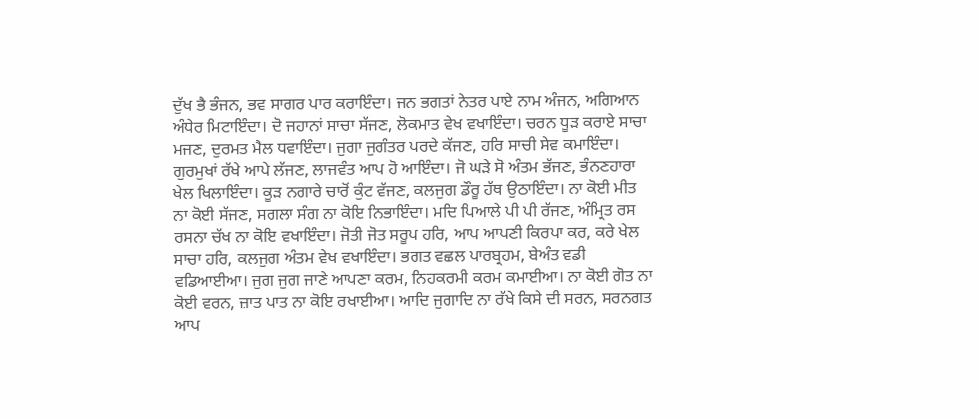ਦੁੱਖ ਭੈ ਭੰਜਨ, ਭਵ ਸਾਗਰ ਪਾਰ ਕਰਾਇੰਦਾ। ਜਨ ਭਗਤਾਂ ਨੇਤਰ ਪਾਏ ਨਾਮ ਅੰਜਨ, ਅਗਿਆਨ ਅੰਧੇਰ ਮਿਟਾਇੰਦਾ। ਦੋ ਜਹਾਨਾਂ ਸਾਚਾ ਸੱਜਣ, ਲੋਕਮਾਤ ਵੇਖ ਵਖਾਇੰਦਾ। ਚਰਨ ਧੂੜ ਕਰਾਏ ਸਾਚਾ ਮਜਣ, ਦੁਰਮਤ ਮੈਲ ਧਵਾਇੰਦਾ। ਜੁਗਾ ਜੁਗੰਤਰ ਪਰਦੇ ਕੱਜਣ, ਹਰਿ ਸਾਚੀ ਸੇਵ ਕਮਾਇੰਦਾ। ਗੁਰਮੁਖਾਂ ਰੱਖੇ ਆਪੇ ਲੱਜਣ, ਲਾਜਵੰਤ ਆਪ ਹੋ ਆਇੰਦਾ। ਜੋ ਘੜੇ ਸੋ ਅੰਤਮ ਭੱਜਣ, ਭੰਨਣਹਾਰਾ ਖੇਲ ਖਿਲਾਇੰਦਾ। ਕੂੜ ਨਗਾਰੇ ਚਾਰੋਂ ਕੁੰਟ ਵੱਜਣ, ਕਲਜੁਗ ਡੌਰੂ ਹੱਥ ਉਠਾਇੰਦਾ। ਨਾ ਕੋਈ ਮੀਤ ਨਾ ਕੋਈ ਸੱਜਣ, ਸਗਲਾ ਸੰਗ ਨਾ ਕੋਇ ਨਿਭਾਇੰਦਾ। ਮਦਿ ਪਿਆਲੇ ਪੀ ਪੀ ਰੱਜਣ, ਅੰਮ੍ਰਿਤ ਰਸ ਰਸਨਾ ਚੱਖ ਨਾ ਕੋਇ ਵਖਾਇੰਦਾ। ਜੋਤੀ ਜੋਤ ਸਰੂਪ ਹਰਿ, ਆਪ ਆਪਣੀ ਕਿਰਪਾ ਕਰ, ਕਰੇ ਖੇਲ ਸਾਚਾ ਹਰਿ, ਕਲਜੁਗ ਅੰਤਮ ਵੇਖ ਵਖਾਇੰਦਾ। ਭਗਤ ਵਛਲ ਪਾਰਬ੍ਰਹਮ, ਬੇਅੰਤ ਵਡੀ ਵਡਿਆਈਆ। ਜੁਗ ਜੁਗ ਜਾਣੇ ਆਪਣਾ ਕਰਮ, ਨਿਹਕਰਮੀ ਕਰਮ ਕਮਾਈਆ। ਨਾ ਕੋਈ ਗੋਤ ਨਾ ਕੋਈ ਵਰਨ, ਜ਼ਾਤ ਪਾਤ ਨਾ ਕੋਇ ਰਖਾਈਆ। ਆਦਿ ਜੁਗਾਦਿ ਨਾ ਰੱਖੇ ਕਿਸੇ ਦੀ ਸਰਨ, ਸਰਨਗਤ ਆਪ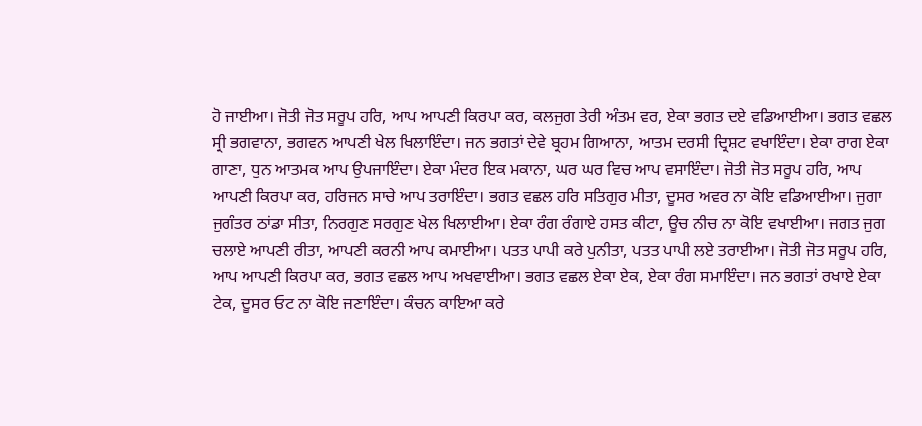ਹੋ ਜਾਈਆ। ਜੋਤੀ ਜੋਤ ਸਰੂਪ ਹਰਿ, ਆਪ ਆਪਣੀ ਕਿਰਪਾ ਕਰ, ਕਲਜੁਗ ਤੇਰੀ ਅੰਤਮ ਵਰ, ਏਕਾ ਭਗਤ ਦਏ ਵਡਿਆਈਆ। ਭਗਤ ਵਛਲ ਸ੍ਰੀ ਭਗਵਾਨਾ, ਭਗਵਨ ਆਪਣੀ ਖੇਲ ਖਿਲਾਇੰਦਾ। ਜਨ ਭਗਤਾਂ ਦੇਵੇ ਬ੍ਰਹਮ ਗਿਆਨਾ, ਆਤਮ ਦਰਸੀ ਦ੍ਰਿਸ਼ਟ ਵਖਾਇੰਦਾ। ਏਕਾ ਰਾਗ ਏਕਾ ਗਾਣਾ, ਧੁਨ ਆਤਮਕ ਆਪ ਉਪਜਾਇੰਦਾ। ਏਕਾ ਮੰਦਰ ਇਕ ਮਕਾਨਾ, ਘਰ ਘਰ ਵਿਚ ਆਪ ਵਸਾਇੰਦਾ। ਜੋਤੀ ਜੋਤ ਸਰੂਪ ਹਰਿ, ਆਪ ਆਪਣੀ ਕਿਰਪਾ ਕਰ, ਹਰਿਜਨ ਸਾਚੇ ਆਪ ਤਰਾਇੰਦਾ। ਭਗਤ ਵਛਲ ਹਰਿ ਸਤਿਗੁਰ ਮੀਤਾ, ਦੂਸਰ ਅਵਰ ਨਾ ਕੋਇ ਵਡਿਆਈਆ। ਜੁਗਾ ਜੁਗੰਤਰ ਠਾਂਡਾ ਸੀਤਾ, ਨਿਰਗੁਣ ਸਰਗੁਣ ਖੇਲ ਖਿਲਾਈਆ। ਏਕਾ ਰੰਗ ਰੰਗਾਏ ਹਸਤ ਕੀਟਾ, ਊਚ ਨੀਚ ਨਾ ਕੋਇ ਵਖਾਈਆ। ਜਗਤ ਜੁਗ ਚਲਾਏ ਆਪਣੀ ਰੀਤਾ, ਆਪਣੀ ਕਰਨੀ ਆਪ ਕਮਾਈਆ। ਪਤਤ ਪਾਪੀ ਕਰੇ ਪੁਨੀਤਾ, ਪਤਤ ਪਾਪੀ ਲਏ ਤਰਾਈਆ। ਜੋਤੀ ਜੋਤ ਸਰੂਪ ਹਰਿ, ਆਪ ਆਪਣੀ ਕਿਰਪਾ ਕਰ, ਭਗਤ ਵਛਲ ਆਪ ਅਖਵਾਈਆ। ਭਗਤ ਵਛਲ ਏਕਾ ਏਕ, ਏਕਾ ਰੰਗ ਸਮਾਇੰਦਾ। ਜਨ ਭਗਤਾਂ ਰਖਾਏ ਏਕਾ ਟੇਕ, ਦੂਸਰ ਓਟ ਨਾ ਕੋਇ ਜਣਾਇੰਦਾ। ਕੰਚਨ ਕਾਇਆ ਕਰੇ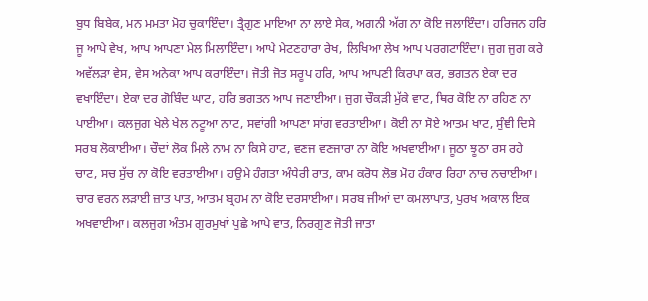ਬੁਧ ਬਿਬੇਕ, ਮਨ ਮਮਤਾ ਮੋਹ ਚੁਕਾਇੰਦਾ। ਤ੍ਰੈਗੁਣ ਮਾਇਆ ਨਾ ਲਾਏ ਸੇਕ, ਅਗਨੀ ਅੱਗ ਨਾ ਕੋਇ ਜਲਾਇੰਦਾ। ਹਰਿਜਨ ਹਰਿ ਜੂ ਆਪੇ ਵੇਖ, ਆਪ ਆਪਣਾ ਮੇਲ ਮਿਲਾਇੰਦਾ। ਆਪੇ ਮੇਟਣਹਾਰਾ ਰੇਖ, ਲਿਖਿਆ ਲੇਖ ਆਪ ਪਰਗਟਾਇੰਦਾ। ਜੁਗ ਜੁਗ ਕਰੇ ਅਵੱਲੜਾ ਵੇਸ, ਵੇਸ ਅਨੇਕਾ ਆਪ ਕਰਾਇੰਦਾ। ਜੋਤੀ ਜੋਤ ਸਰੂਪ ਹਰਿ, ਆਪ ਆਪਣੀ ਕਿਰਪਾ ਕਰ, ਭਗਤਨ ਏਕਾ ਦਰ ਵਖਾਇੰਦਾ। ਏਕਾ ਦਰ ਗੋਬਿੰਦ ਘਾਟ, ਹਰਿ ਭਗਤਨ ਆਪ ਜਣਾਈਆ। ਜੁਗ ਚੌਕੜੀ ਮੁੱਕੇ ਵਾਟ, ਥਿਰ ਕੋਇ ਨਾ ਰਹਿਣ ਨਾ ਪਾਈਆ। ਕਲਜੁਗ ਖੇਲੇ ਖੇਲ ਨਟੂਆ ਨਾਟ, ਸਵਾਂਗੀ ਆਪਣਾ ਸਾਂਗ ਵਰਤਾਈਆ। ਕੋਈ ਨਾ ਸੋਏ ਆਤਮ ਖਾਟ, ਸੁੰਞੀ ਦਿਸੇ ਸਰਬ ਲੋਕਾਈਆ। ਚੌਦਾਂ ਲੋਕ ਮਿਲੇ ਨਾਮ ਨਾ ਕਿਸੇ ਹਾਟ, ਵਣਜ ਵਣਜਾਰਾ ਨਾ ਕੋਇ ਅਖਵਾਈਆ। ਜੂਠਾ ਝੂਠਾ ਰਸ ਰਹੇ ਚਾਟ, ਸਚ ਸੁੱਚ ਨਾ ਕੋਇ ਵਰਤਾਈਆ। ਹਉਮੇ ਹੰਗਤਾ ਅੰਧੇਰੀ ਰਾਤ, ਕਾਮ ਕਰੋਧ ਲੋਭ ਮੋਹ ਹੰਕਾਰ ਰਿਹਾ ਨਾਚ ਨਚਾਈਆ। ਚਾਰ ਵਰਨ ਲੜਾਈ ਜ਼ਾਤ ਪਾਤ, ਆਤਮ ਬ੍ਰਹਮ ਨਾ ਕੋਇ ਦਰਸਾਈਆ। ਸਰਬ ਜੀਆਂ ਦਾ ਕਮਲਾਪਾਤ, ਪੁਰਖ ਅਕਾਲ ਇਕ ਅਖਵਾਈਆ। ਕਲਜੁਗ ਅੰਤਮ ਗੁਰਮੁਖਾਂ ਪੁਛੇ ਆਪੇ ਵਾਤ, ਨਿਰਗੁਣ ਜੋਤੀ ਜਾਤਾ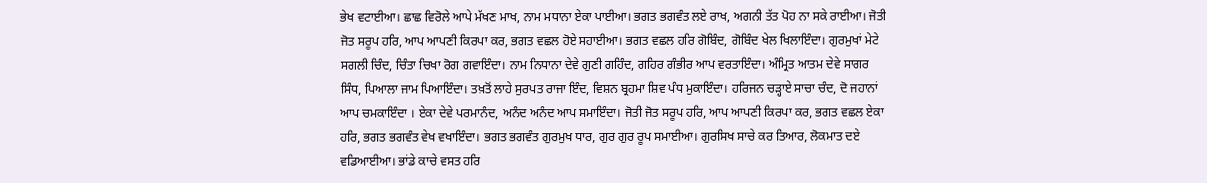ਭੇਖ ਵਟਾਈਆ। ਛਾਛ ਵਿਰੋਲੇ ਆਪੇ ਮੱਖਣ ਮਾਖ, ਨਾਮ ਮਧਾਨਾ ਏਕਾ ਪਾਈਆ। ਭਗਤ ਭਗਵੰਤ ਲਏ ਰਾਖ, ਅਗਨੀ ਤੱਤ ਪੋਹ ਨਾ ਸਕੇ ਰਾਈਆ। ਜੋਤੀ ਜੋਤ ਸਰੂਪ ਹਰਿ, ਆਪ ਆਪਣੀ ਕਿਰਪਾ ਕਰ, ਭਗਤ ਵਛਲ ਹੋਏ ਸਹਾਈਆ। ਭਗਤ ਵਛਲ ਹਰਿ ਗੋਬਿੰਦ, ਗੋਬਿੰਦ ਖੇਲ ਖਿਲਾਇੰਦਾ। ਗੁਰਮੁਖਾਂ ਮੇਟੇ ਸਗਲੀ ਚਿੰਦ, ਚਿੰਤਾ ਚਿਖਾ ਰੋਗ ਗਵਾਇੰਦਾ। ਨਾਮ ਨਿਧਾਨਾ ਦੇਵੇ ਗੁਣੀ ਗਹਿੰਦ, ਗਹਿਰ ਗੰਭੀਰ ਆਪ ਵਰਤਾਇੰਦਾ। ਅੰਮ੍ਰਿਤ ਆਤਮ ਦੇਵੇ ਸਾਗਰ ਸਿੰਧ, ਪਿਆਲਾ ਜਾਮ ਪਿਆਇੰਦਾ। ਤਖ਼ਤੋਂ ਲਾਹੇ ਸੁਰਪਤ ਰਾਜਾ ਇੰਦ, ਵਿਸ਼ਨ ਬ੍ਰਹਮਾ ਸ਼ਿਵ ਪੰਧ ਮੁਕਾਇੰਦਾ। ਹਰਿਜਨ ਚੜ੍ਹਾਏ ਸਾਚਾ ਚੰਦ, ਦੋ ਜਹਾਨਾਂ ਆਪ ਚਮਕਾਇੰਦਾ । ਏਕਾ ਦੇਵੇ ਪਰਮਾਨੰਦ, ਅਨੰਦ ਅਨੰਦ ਆਪ ਸਮਾਇੰਦਾ। ਜੋਤੀ ਜੋਤ ਸਰੂਪ ਹਰਿ, ਆਪ ਆਪਣੀ ਕਿਰਪਾ ਕਰ, ਭਗਤ ਵਛਲ ਏਕਾ ਹਰਿ, ਭਗਤ ਭਗਵੰਤ ਵੇਖ ਵਖਾਇੰਦਾ। ਭਗਤ ਭਗਵੰਤ ਗੁਰਮੁਖ ਧਾਰ, ਗੁਰ ਗੁਰ ਰੂਪ ਸਮਾਈਆ। ਗੁਰਸਿਖ ਸਾਚੇ ਕਰ ਤਿਆਰ, ਲੋਕਮਾਤ ਦਏ ਵਡਿਆਈਆ। ਭਾਂਡੇ ਕਾਚੇ ਵਸਤ ਹਰਿ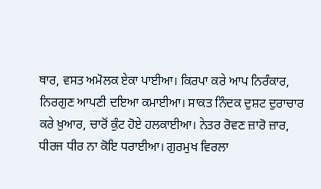ਥਾਰ, ਵਸਤ ਅਮੋਲਕ ਏਕਾ ਪਾਈਆ। ਕਿਰਪਾ ਕਰੇ ਆਪ ਨਿਰੰਕਾਰ, ਨਿਰਗੁਣ ਆਪਣੀ ਦਇਆ ਕਮਾਈਆ। ਸਾਕਤ ਨਿੰਦਕ ਦੁਸ਼ਟ ਦੁਰਾਚਾਰ ਕਰੇ ਖ਼ੁਆਰ, ਚਾਰੋਂ ਕੁੰਟ ਹੋਏ ਹਲਕਾਈਆ। ਨੇਤਰ ਰੋਵਣ ਜ਼ਾਰੋ ਜ਼ਾਰ, ਧੀਰਜ ਧੀਰ ਨਾ ਕੋਇ ਧਰਾਈਆ। ਗੁਰਮੁਖ ਵਿਰਲਾ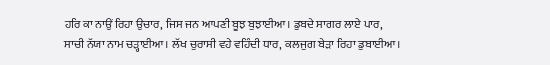ਹਰਿ ਕਾ ਨਾਉਂ ਰਿਹਾ ਉਚਾਰ, ਜਿਸ ਜਨ ਆਪਣੀ ਬੂਝ ਬੁਝਾਈਆ। ਡੁਬਦੇ ਸਾਗਰ ਲਾਏ ਪਾਰ, ਸਾਚੀ ਨੱਯਾ ਨਾਮ ਚੜ੍ਹਾਈਆ। ਲੱਖ ਚੁਰਾਸੀ ਵਹੇ ਵਹਿੰਦੀ ਧਾਰ, ਕਲਜੁਗ ਬੇੜਾ ਰਿਹਾ ਡੁਬਾਈਆ।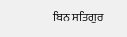ਬਿਨ ਸਤਿਗੁਰ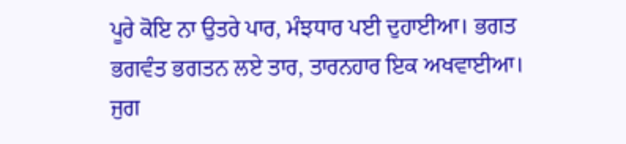ਪੂਰੇ ਕੋਇ ਨਾ ਉਤਰੇ ਪਾਰ, ਮੰਝਧਾਰ ਪਈ ਦੁਹਾਈਆ। ਭਗਤ ਭਗਵੰਤ ਭਗਤਨ ਲਏ ਤਾਰ, ਤਾਰਨਹਾਰ ਇਕ ਅਖਵਾਈਆ। ਜੁਗ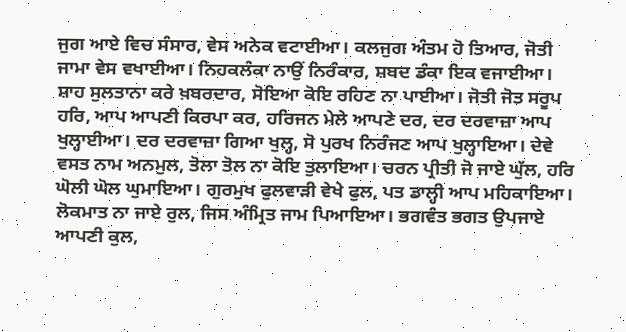ਜੁਗ ਆਏ ਵਿਚ ਸੰਸਾਰ, ਵੇਸ ਅਨੇਕ ਵਟਾਈਆ। ਕਲਜੁਗ ਅੰਤਮ ਹੋ ਤਿਆਰ, ਜੋਤੀ ਜਾਮਾ ਵੇਸ ਵਖਾਈਆ। ਨਿਹਕਲੰਕਾ ਨਾਉਂ ਨਿਰੰਕਾਰ, ਸ਼ਬਦ ਡੰਕਾ ਇਕ ਵਜਾਈਆ। ਸ਼ਾਹ ਸੁਲਤਾਨਾ ਕਰੇ ਖ਼ਬਰਦਾਰ, ਸੋਇਆ ਕੋਇ ਰਹਿਣ ਨਾ ਪਾਈਆ। ਜੋਤੀ ਜੋਤ ਸਰੂਪ ਹਰਿ, ਆਪ ਆਪਣੀ ਕਿਰਪਾ ਕਰ, ਹਰਿਜਨ ਮੇਲੇ ਆਪਣੇ ਦਰ, ਦਰ ਦਰਵਾਜ਼ਾ ਆਪ ਖੁਲ੍ਹਾਈਆ। ਦਰ ਦਰਵਾਜ਼ਾ ਗਿਆ ਖੁਲ੍ਹ, ਸੋ ਪੁਰਖ ਨਿਰੰਜਣ ਆਪ ਖੁਲ੍ਹਾਇਆ। ਦੇਵੇ ਵਸਤ ਨਾਮ ਅਨਮੁਲ, ਤੋਲਾ ਤੋਲ ਨਾ ਕੋਇ ਤੁਲਾਇਆ। ਚਰਨ ਪ੍ਰੀਤੀ ਜੋ ਜਾਏ ਘੁੱਲ, ਹਰਿ ਘੋਲੀ ਘੋਲ ਘੁਮਾਇਆ। ਗੁਰਮੁਖ ਫੁਲਵਾੜੀ ਵੇਖੇ ਫੁਲ, ਪਤ ਡਾਲ੍ਹੀ ਆਪ ਮਹਿਕਾਇਆ। ਲੋਕਮਾਤ ਨਾ ਜਾਏ ਰੁਲ, ਜਿਸ ਅੰਮ੍ਰਿਤ ਜਾਮ ਪਿਆਇਆ। ਭਗਵੰਤ ਭਗਤ ਉਪਜਾਏ ਆਪਣੀ ਕੁਲ,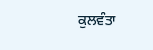ਕੁਲਵੰਤਾ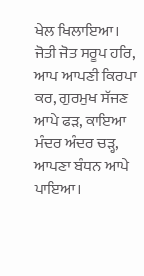ਖੇਲ ਖਿਲਾਇਆ। ਜੋਤੀ ਜੋਤ ਸਰੂਪ ਹਰਿ, ਆਪ ਆਪਣੀ ਕਿਰਪਾ ਕਰ, ਗੁਰਮੁਖ ਸੱਜਣ ਆਪੇ ਫੜ, ਕਾਇਆ ਮੰਦਰ ਅੰਦਰ ਚੜ੍ਹ, ਆਪਣਾ ਬੰਧਨ ਆਪੇ ਪਾਇਆ।